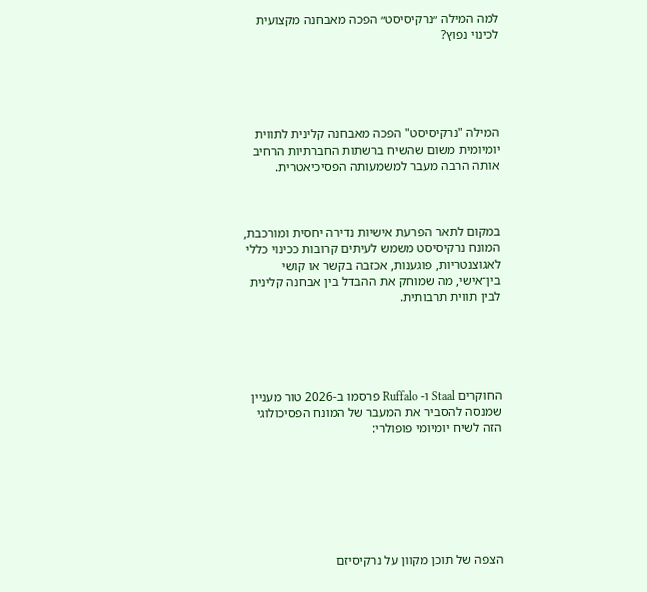למה המילה ״נרקיסיסט״ הפכה מאבחנה מקצועית לכינוי נפוץ?





המילה "נרקיסיסט" הפכה מאבחנה קלינית לתווית יומיומית משום שהשיח ברשתות החברתיות הרחיב אותה הרבה מעבר למשמעותה הפסיכיאטרית.



במקום לתאר הפרעת אישיות נדירה יחסית ומורכבת, המונח נרקיסיסט משמש לעיתים קרובות ככינוי כללי לאגוצנטריות, פוגענות, אכזבה בקשר או קושי בין־אישי, מה שמוחק את ההבדל בין אבחנה קלינית לבין תווית תרבותית.





החוקרים Staal ו- Ruffalo פרסמו ב-2026 טור מעניין שמנסה להסביר את המעבר של המונח הפסיכולוגי הזה לשיח יומיומי פופולרי:







הצפה של תוכן מקוון על נרקיסיזם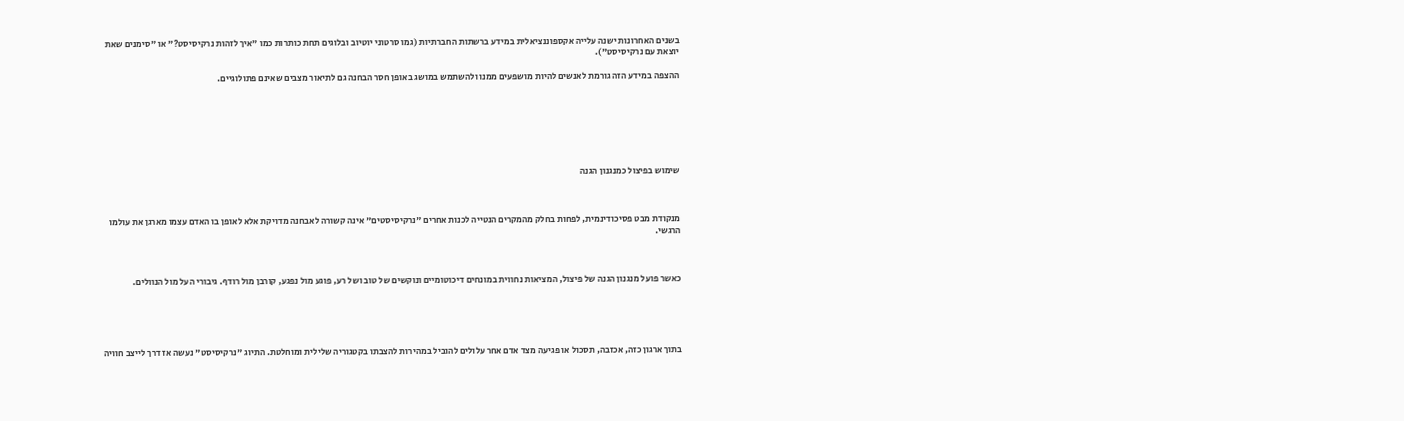בשנים האחרונות ישנה עלייה אקספוננציאלית במידע ברשתות החברתיות (גמו סרטוני יוטיוב ובלוגים תחת כותרות כמו "איך לזהות נרקיסיסט?" או "סימנים שאת יוצאת עם נרקיסיסט").

ההצפה במידע הזה גורמת לאנשים להיות מושפעים ממנו ולהשתמש במושג באופן חסר הבחנה גם לתיאור מצבים שאינם פתולוגיים.







שימוש בפיצול כמנגנון הגנה



מנקודת מבט פסיכודינמית, לפחות בחלק מהמקרים הנטייה לכנות אחרים "נרקיסיסטים" אינה קשורה לאבחנה מדויקת אלא לאופן בו האדם עצמו מארגן את עולמו הרגשי.



כאשר פועל מנגנון הגנה של פיצול, המציאות נחווית במונחים דיכוטומיים ונוקשים של טוב ושל רע, פוגע מול נפגע, קורבן מול רודף. גיבורי העל מול הנוולים.





בתוך ארגון כזה, אכזבה, תסכול או פגיעה מצד אדם אחר עלולים להוביל במהירות להצבתו בקטגוריה שלילית ומוחלטת. התיוג "נרקיסיסט" נעשה אז דרך לייצב חוויה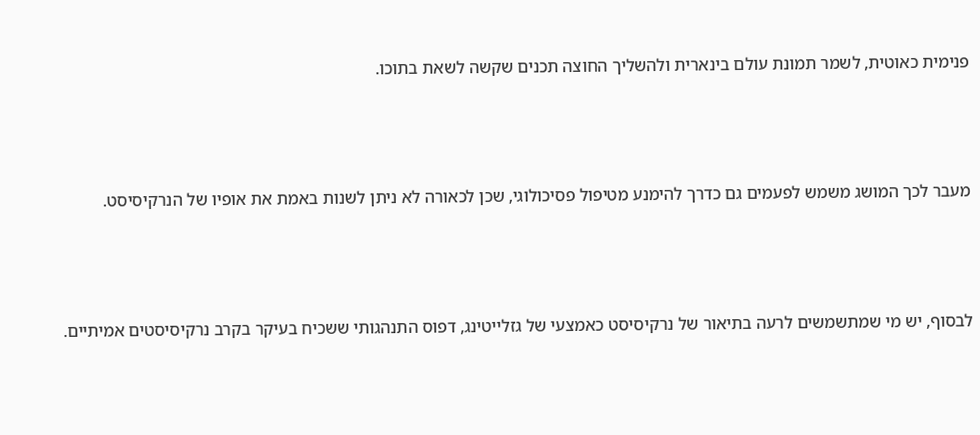פנימית כאוטית, לשמר תמונת עולם בינארית ולהשליך החוצה תכנים שקשה לשאת בתוכו.



מעבר לכך המושג משמש לפעמים גם כדרך להימנע מטיפול פסיכולוגי, שכן לכאורה לא ניתן לשנות באמת את אופיו של הנרקיסיסט.



לבסוף, יש מי שמתשמשים לרעה בתיאור של נרקיסיסט כאמצעי של גזלייטינג, דפוס התנהגותי ששכיח בעיקר בקרב נרקיסיסטים אמיתיים.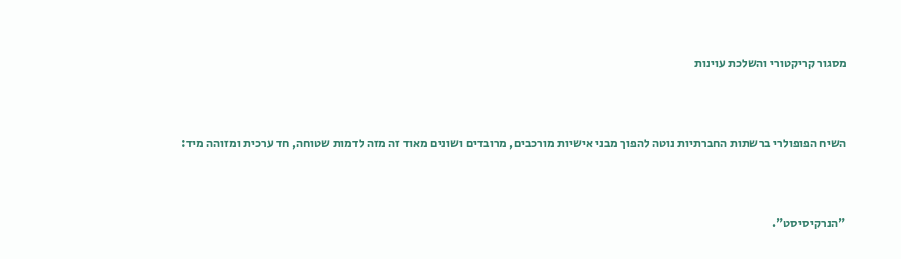מסגור קריקטורי והשלכת עוינות



השיח הפופולרי ברשתות החברתיות נוטה להפוך מבני אישיות מורכבים, מרובדים ושונים מאוד זה מזה לדמות שטוחה, חד ערכית ומזוהה מיד:



"הנרקיסיסט".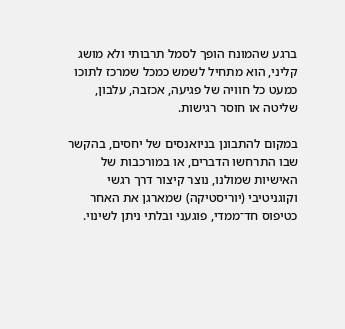ברגע שהמונח הופך לסמל תרבותי ולא מושג קליני, הוא מתחיל לשמש כמכל שמרכז לתוכו כמעט כל חוויה של פגיעה, אכזבה, עלבון, שליטה או חוסר רגישות.

במקום להתבונן בניואנסים של יחסים, בהקשר שבו התרחשו הדברים, או במורכבות של האישיות שמולנו, נוצר קיצור דרך רגשי וקוגניטיבי (יוריסטיקה) שמארגן את האחר כטיפוס חד־ממדי, פוגעני ובלתי ניתן לשינוי.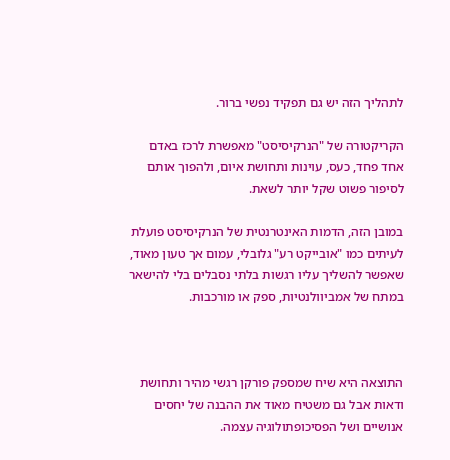לתהליך הזה יש גם תפקיד נפשי ברור.

הקריקטורה של "הנרקיסיסט" מאפשרת לרכז באדם אחד פחד, כעס, עוינות ותחושת איום, ולהפוך אותם לסיפור פשוט שקל יותר לשאת.

במובן הזה, הדמות האינטרנטית של הנרקיסיסט פועלת לעיתים כמו "אובייקט רע" גלובלי, עמום אך טעון מאוד, שאפשר להשליך עליו רגשות בלתי נסבלים בלי להישאר במתח של אמביוולנטיות, ספק או מורכבות.



התוצאה היא שיח שמספק פורקן רגשי מהיר ותחושת ודאות אבל גם משטיח מאוד את ההבנה של יחסים אנושיים ושל הפסיכופתולוגיה עצמה.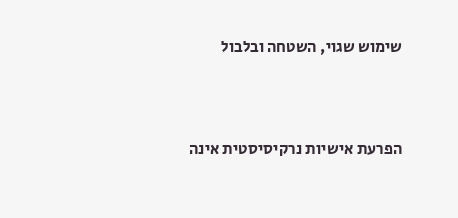שימוש שגוי, השטחה ובלבול



הפרעת אישיות נרקיסיסטית אינה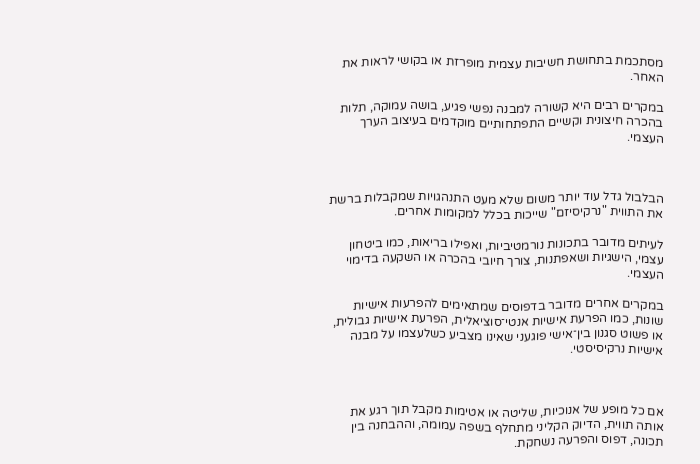מסתכמת בתחושת חשיבות עצמית מופרזת או בקושי לראות את האחר.

במקרים רבים היא קשורה למבנה נפשי פגיע, בושה עמוקה, תלות בהכרה חיצונית וקשיים התפתחותיים מוקדמים בעיצוב הערך העצמי.



הבלבול גדל עוד יותר משום שלא מעט התנהגויות שמקבלות ברשת את התווית "נרקיסיזם" שייכות בכלל למקומות אחרים.

לעיתים מדובר בתכונות נורמטיביות, ואפילו בריאות, כמו ביטחון עצמי, הישגיות ושאפתנות, צורך חיובי בהכרה או השקעה בדימוי העצמי.

במקרים אחרים מדובר בדפוסים שמתאימים להפרעות אישיות שונות, כמו הפרעת אישיות אנטי־סוציאלית, הפרעת אישיות גבולית, או פשוט סגנון בין־אישי פוגעני שאינו מצביע כשלעצמו על מבנה אישיות נרקיסיסטי.



אם כל מופע של אנוכיות, שליטה או אטימות מקבל תוך רגע את אותה תווית, הדיוק הקליני מתחלף בשפה עמומה, וההבחנה בין תכונה, דפוס והפרעה נשחקת.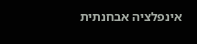אינפלציה אבחנתית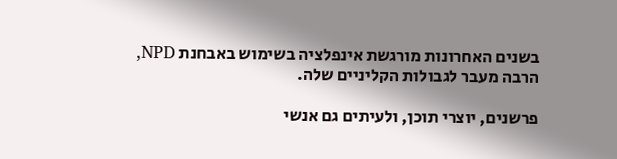בשנים האחרונות מורגשת אינפלציה בשימוש באבחנת NPD, הרבה מעבר לגבולות הקליניים שלה.

פרשנים, יוצרי תוכן, ולעיתים גם אנשי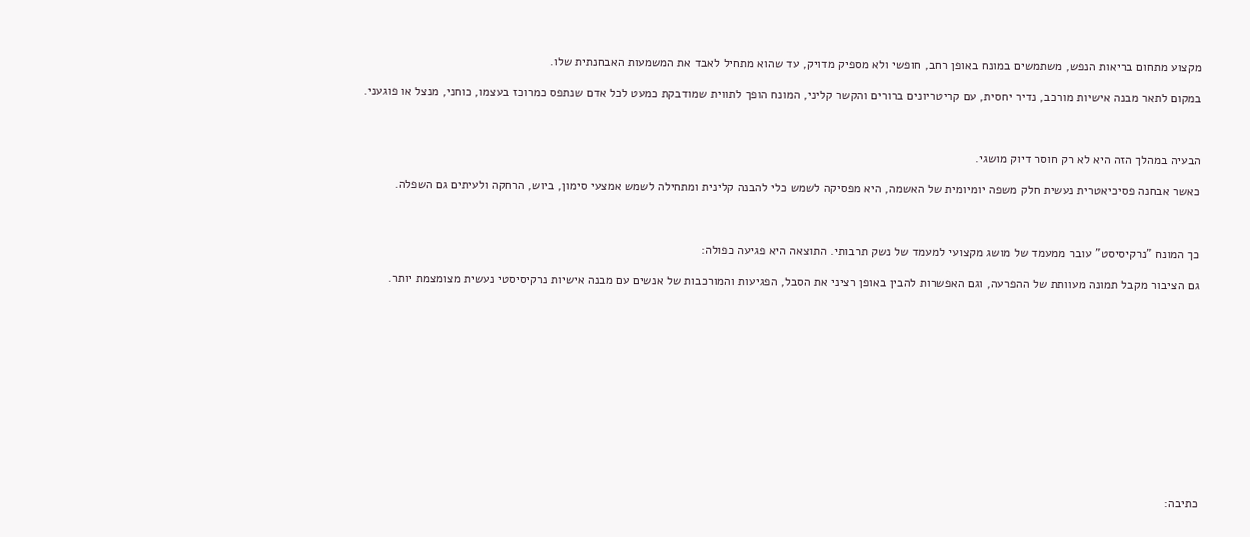מקצוע מתחום בריאות הנפש, משתמשים במונח באופן רחב, חופשי ולא מספיק מדויק, עד שהוא מתחיל לאבד את המשמעות האבחנתית שלו.

במקום לתאר מבנה אישיות מורכב, נדיר יחסית, עם קריטריונים ברורים והקשר קליני, המונח הופך לתווית שמודבקת כמעט לכל אדם שנתפס כמרוכז בעצמו, כוחני, מנצל או פוגעני.



הבעיה במהלך הזה היא לא רק חוסר דיוק מושגי.

כאשר אבחנה פסיכיאטרית נעשית חלק משפה יומיומית של האשמה, היא מפסיקה לשמש כלי להבנה קלינית ומתחילה לשמש אמצעי סימון, ביוש, הרחקה ולעיתים גם השפלה.



כך המונח "נרקיסיסט" עובר ממעמד של מושג מקצועי למעמד של נשק תרבותי. התוצאה היא פגיעה כפולה:

גם הציבור מקבל תמונה מעוותת של ההפרעה, וגם האפשרות להבין באופן רציני את הסבל, הפגיעות והמורכבות של אנשים עם מבנה אישיות נרקיסיסטי נעשית מצומצמת יותר.













כתיבה: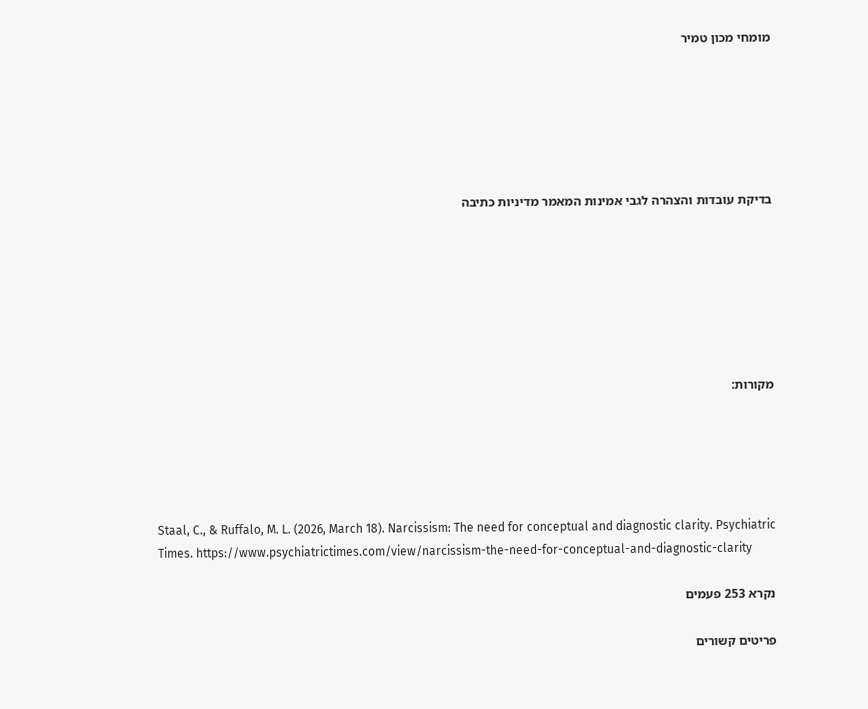מומחי מכון טמיר






בדיקת עובדות והצהרה לגבי אמינות המאמר מדיניות כתיבה







מקורות:





Staal, C., & Ruffalo, M. L. (2026, March 18). Narcissism: The need for conceptual and diagnostic clarity. Psychiatric Times. https://www.psychiatrictimes.com/view/narcissism-the-need-for-conceptual-and-diagnostic-clarity

נקרא 253 פעמים

פריטים קשורים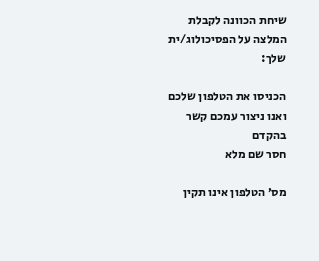שיחת הכוונה לקבלת המלצה על הפסיכולוג/ית שלך:

הכניסו את הטלפון שלכם ואנו ניצור עמכם קשר בהקדם
חסר שם מלא

מס׳ הטלפון אינו תקין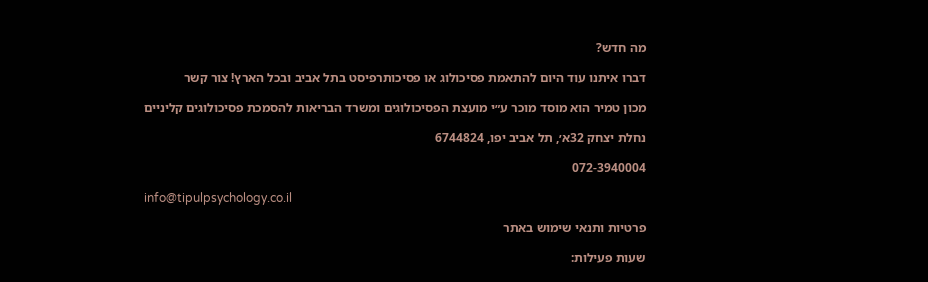מה חדש?

דברו איתנו עוד היום להתאמת פסיכולוג או פסיכותרפיסט בתל אביב ובכל הארץ! צור קשר

מכון טמיר הוא מוסד מוכר ע״י מועצת הפסיכולוגים ומשרד הבריאות להסמכת פסיכולוגים קליניים

נחלת יצחק 32א׳, תל אביב יפו, 6744824

072-3940004

info@tipulpsychology.co.il

פרטיות ותנאי שימוש באתר

שעות פעילות: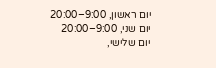יום ראשון, 9:00–20:00
יום שני, 9:00–20:00
יום שלישי,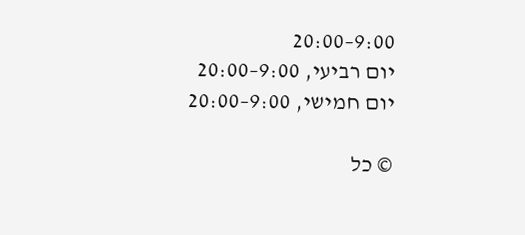9:00–20:00
יום רביעי, 9:00–20:00
יום חמישי, 9:00–20:00

© כל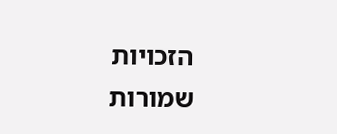הזכויות שמורות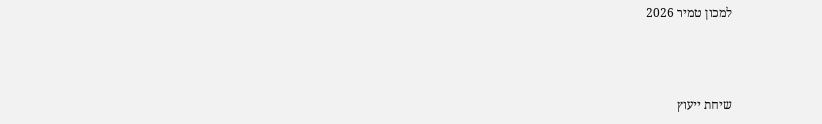למכון טמיר 2026



שיחת ייעוץ